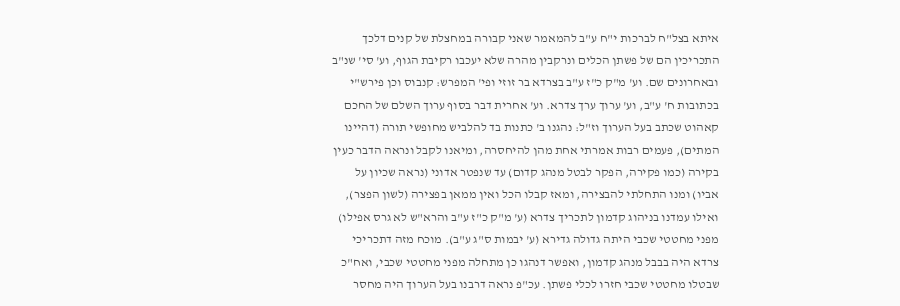איתא בצל"ח לברכות י"ח ע"ב להמאמר שאני קבורה במחצלת של קנים דלכך התכריכין הם של פשתן הכלים ונרקבין מהרה שלא יעכבו רקיבת הגוף, וע' סי' שנ"ב ובאחרונים שם. וע' מ"ק כ"ז ע"ב בצרדא בר זוזי ופי' המפרש: קנבוס וכן פירש"י בכתובות ח' ע"ב, וע' ערוך ערך צדרא. וע' אחרית דבר בסוף ערוך השלם של החכם קאהוט שכתב בעל הערוך וז"ל: נהגנו ב' כתנות בד להלביש מחופשי תורה (דהיינו המתים), פעמים רבות אמרתי אחת מהן להיחסרה, ומיאנו לקבל ונראה הדבר כעין בקירה (כמו פקירה, הפקר לבטל מנהג קדום) עד שנפטר אדוני (נראה שכיון על אביו) ומנו התחלתי להבצירה, ומאז קבלו הכל ואין ממאן בפצירה (לשון הפצר), ואילו עמדנו בניהוג קדמון לתכריך צדרא (ע' מ"ק כ"ז ע"ב והרא"ש לא גרס אפילו) מפני מחטטי שכבי היתה גדולה גדירא (ע' יבמות ס"ג ע"ב). מוכח מזה דתכריכי צרדא היה בבבל מנהג קדמון, ואפשר דנהגו כן מתחלה מפני מחטטי שכבי, ואח"כ שבטלו מחטטי שכבי חזרו לכלי פשתן. עכ"פ נראה דרבנו בעל הערוך היה מחסר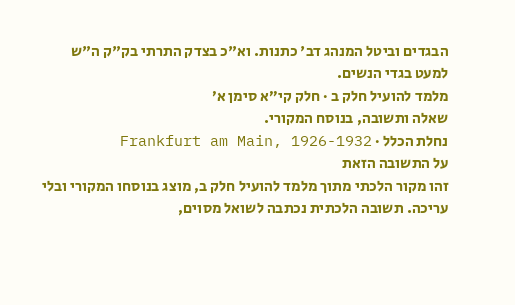הבגדים וביטל המנהג דב' כתנות. וא"כ בצדק התרתי בק"ק ה"ש למעט בגדי הנשים.
מלמד להועיל חלק ב · חלק קי״א סימן א׳
שאלה ותשובה, בנוסח המקורי.
נחלת הכלל · Frankfurt am Main, 1926-1932
על התשובה הזאת
זהו מקור הלכתי מתוך מלמד להועיל חלק ב, מוצג בנוסחו המקורי ובלי עריכה. תשובה הלכתית נכתבה לשואל מסוים,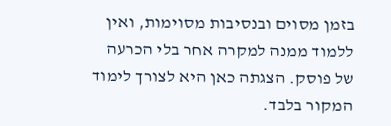בזמן מסוים ובנסיבות מסוימות, ואין ללמוד ממנה למקרה אחר בלי הכרעה של פוסק. הצגתה כאן היא לצורך לימוד המקור בלבד.